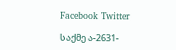Facebook Twitter

საქმე ა-2631-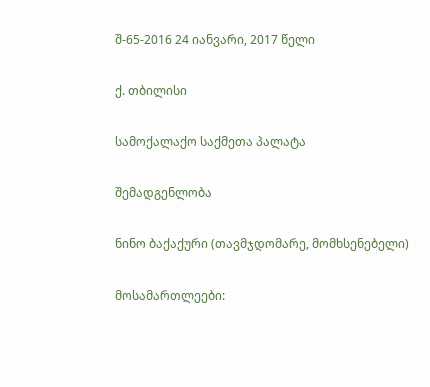შ-65-2016 24 იანვარი, 2017 წელი

ქ. თბილისი

სამოქალაქო საქმეთა პალატა

შემადგენლობა

ნინო ბაქაქური (თავმჯდომარე, მომხსენებელი)

მოსამართლეები: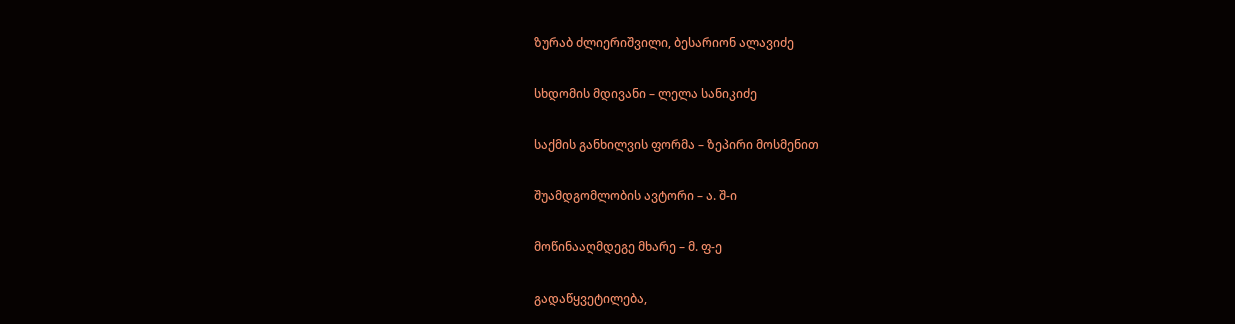ზურაბ ძლიერიშვილი, ბესარიონ ალავიძე

სხდომის მდივანი – ლელა სანიკიძე

საქმის განხილვის ფორმა – ზეპირი მოსმენით

შუამდგომლობის ავტორი – ა. შ-ი

მოწინააღმდეგე მხარე – მ. ფ-ე

გადაწყვეტილება,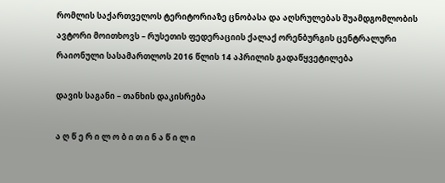რომლის საქართველოს ტერიტორიაზე ცნობასა და აღსრულებას შუამდგომლობის ავტორი მოითხოვს – რუსეთის ფედერაციის ქალაქ ორენბურგის ცენტრალური რაიონული სასამართლოს 2016 წლის 14 აპრილის გადაწყვეტილება

დავის საგანი – თანხის დაკისრება

ა ღ წ ე რ ი ლ ო ბ ი თ ი ნ ა წ ი ლ ი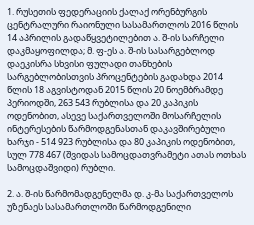1. რუსეთის ფედერაციის ქალაქ ორენბურგის ცენტრალური რაიონული სასამართლოს 2016 წლის 14 აპრილის გადაწყვეტილებით ა. შ-ის სარჩელი დაკმაყოფილდა; მ. ფ-ეს ა. შ-ის სასარგებლოდ დაეკისრა სხვისი ფულადი თანხების სარგებლობისთვის პროცენტების გადახდა 2014 წლის 18 აგვისტოდან 2015 წლის 20 ნოემბრამდე პერიოდში, 263 543 რუბლისა და 20 კაპიკის ოდენობით, ასევე საქართველოში მოსარჩელის ინტერესების წარმოდგენასთან დაკავშირებული ხარჯი - 514 923 რუბლისა და 80 კაპიკის ოდენობით, სულ 778 467 (შვიდას სამოცდათვრამეტი ათას ოთხას სამოცდაშვიდი) რუბლი.

2. ა. შ-ის წარმომადგენელმა დ. კ-მა საქართველოს უზენაეს სასამართლოში წარმოდგენილი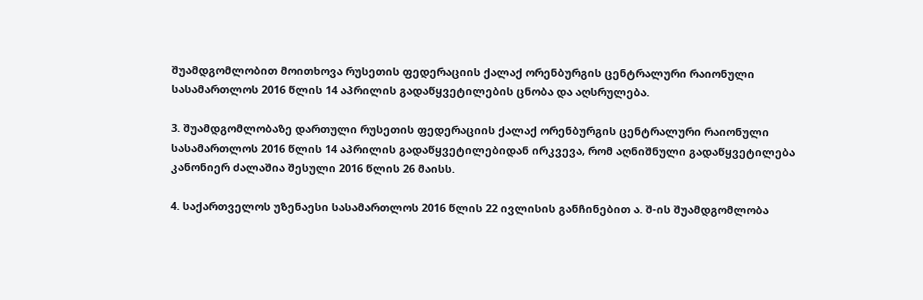შუამდგომლობით მოითხოვა რუსეთის ფედერაციის ქალაქ ორენბურგის ცენტრალური რაიონული სასამართლოს 2016 წლის 14 აპრილის გადაწყვეტილების ცნობა და აღსრულება.

3. შუამდგომლობაზე დართული რუსეთის ფედერაციის ქალაქ ორენბურგის ცენტრალური რაიონული სასამართლოს 2016 წლის 14 აპრილის გადაწყვეტილებიდან ირკვევა, რომ აღნიშნული გადაწყვეტილება კანონიერ ძალაშია შესული 2016 წლის 26 მაისს.

4. საქართველოს უზენაესი სასამართლოს 2016 წლის 22 ივლისის განჩინებით ა. შ-ის შუამდგომლობა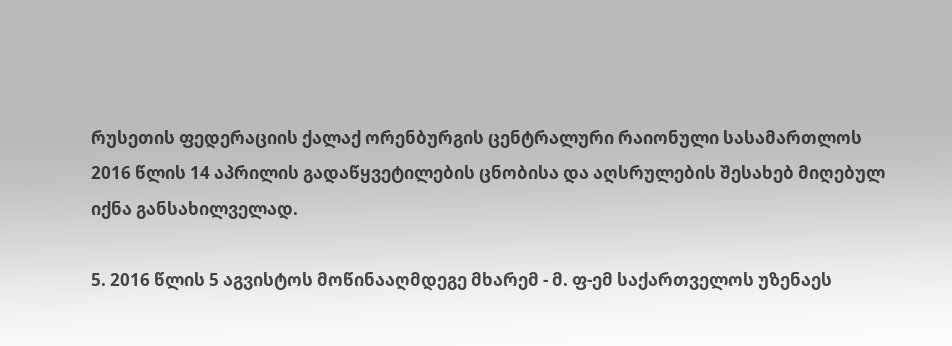რუსეთის ფედერაციის ქალაქ ორენბურგის ცენტრალური რაიონული სასამართლოს 2016 წლის 14 აპრილის გადაწყვეტილების ცნობისა და აღსრულების შესახებ მიღებულ იქნა განსახილველად.

5. 2016 წლის 5 აგვისტოს მოწინააღმდეგე მხარემ - მ. ფ-ემ საქართველოს უზენაეს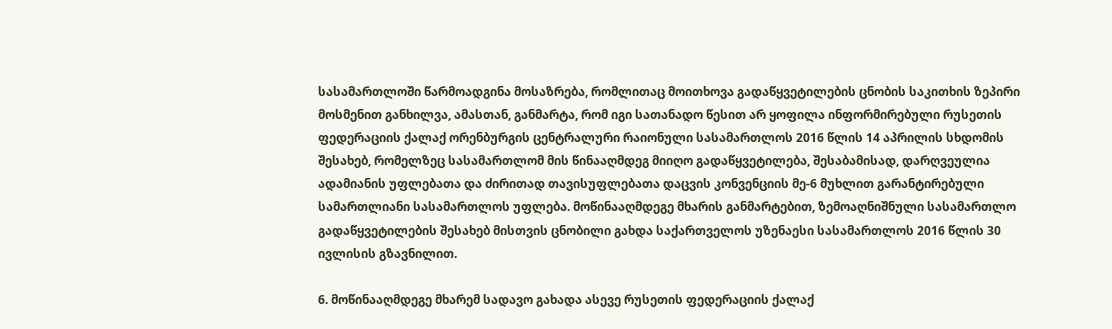სასამართლოში წარმოადგინა მოსაზრება, რომლითაც მოითხოვა გადაწყვეტილების ცნობის საკითხის ზეპირი მოსმენით განხილვა, ამასთან, განმარტა, რომ იგი სათანადო წესით არ ყოფილა ინფორმირებული რუსეთის ფედერაციის ქალაქ ორენბურგის ცენტრალური რაიონული სასამართლოს 2016 წლის 14 აპრილის სხდომის შესახებ, რომელზეც სასამართლომ მის წინააღმდეგ მიიღო გადაწყვეტილება, შესაბამისად, დარღვეულია ადამიანის უფლებათა და ძირითად თავისუფლებათა დაცვის კონვენციის მე-6 მუხლით გარანტირებული სამართლიანი სასამართლოს უფლება. მოწინააღმდეგე მხარის განმარტებით, ზემოაღნიშნული სასამართლო გადაწყვეტილების შესახებ მისთვის ცნობილი გახდა საქართველოს უზენაესი სასამართლოს 2016 წლის 30 ივლისის გზავნილით.

6. მოწინააღმდეგე მხარემ სადავო გახადა ასევე რუსეთის ფედერაციის ქალაქ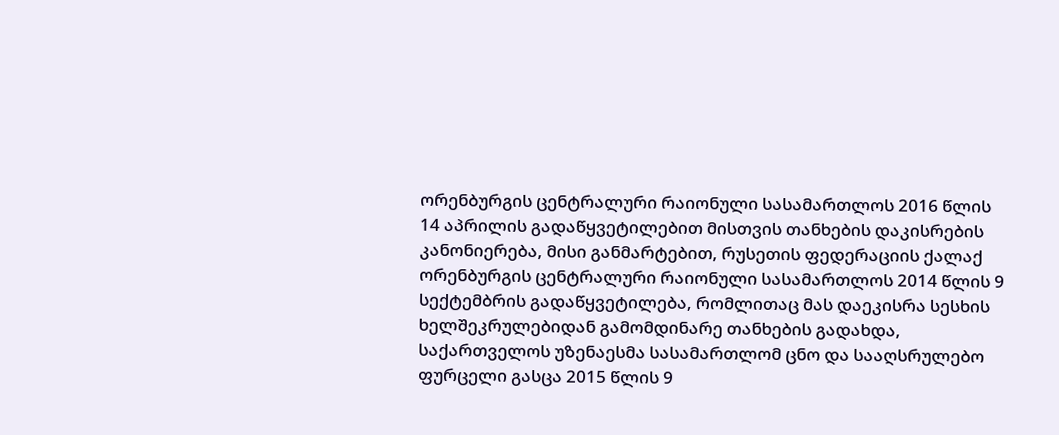ორენბურგის ცენტრალური რაიონული სასამართლოს 2016 წლის 14 აპრილის გადაწყვეტილებით მისთვის თანხების დაკისრების კანონიერება, მისი განმარტებით, რუსეთის ფედერაციის ქალაქ ორენბურგის ცენტრალური რაიონული სასამართლოს 2014 წლის 9 სექტემბრის გადაწყვეტილება, რომლითაც მას დაეკისრა სესხის ხელშეკრულებიდან გამომდინარე თანხების გადახდა, საქართველოს უზენაესმა სასამართლომ ცნო და სააღსრულებო ფურცელი გასცა 2015 წლის 9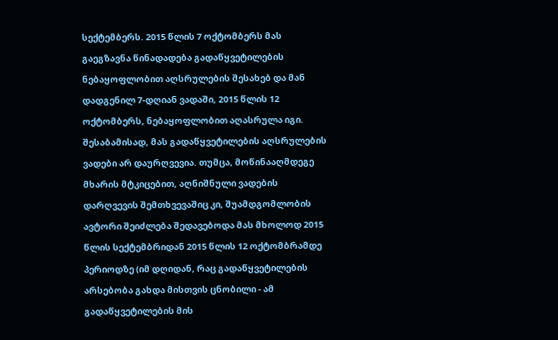სექტემბერს. 2015 წლის 7 ოქტომბერს მას გაეგზავნა წინადადება გადაწყვეტილების ნებაყოფლობით აღსრულების შესახებ და მან დადგენილ 7-დღიან ვადაში, 2015 წლის 12 ოქტომბერს, ნებაყოფლობით აღასრულა იგი. შესაბამისად, მას გადაწყვეტილების აღსრულების ვადები არ დაურღვევია. თუმცა, მოწინააღმდეგე მხარის მტკიცებით, აღნიშნული ვადების დარღვევის შემთხვევაშიც კი, შუამდგომლობის ავტორი შეიძლება შედავებოდა მას მხოლოდ 2015 წლის სექტემბრიდან 2015 წლის 12 ოქტომბრამდე პერიოდზე (იმ დღიდან, რაც გადაწყვეტილების არსებობა გახდა მისთვის ცნობილი - ამ გადაწყვეტილების მის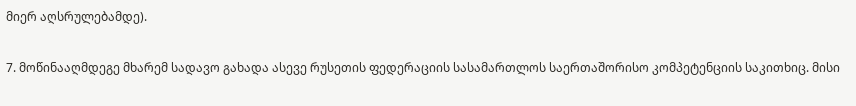მიერ აღსრულებამდე).

7. მოწინააღმდეგე მხარემ სადავო გახადა ასევე რუსეთის ფედერაციის სასამართლოს საერთაშორისო კომპეტენციის საკითხიც. მისი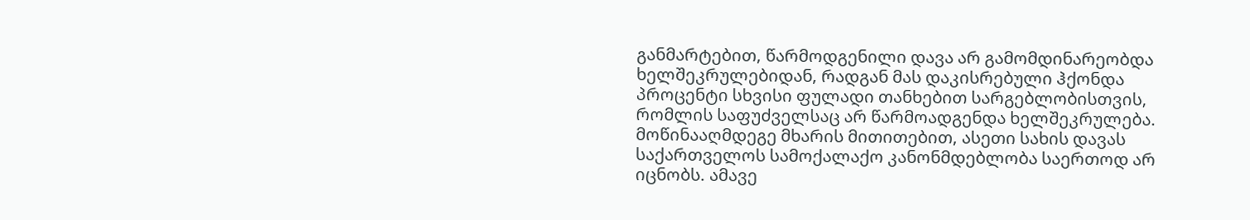განმარტებით, წარმოდგენილი დავა არ გამომდინარეობდა ხელშეკრულებიდან, რადგან მას დაკისრებული ჰქონდა პროცენტი სხვისი ფულადი თანხებით სარგებლობისთვის, რომლის საფუძველსაც არ წარმოადგენდა ხელშეკრულება. მოწინააღმდეგე მხარის მითითებით, ასეთი სახის დავას საქართველოს სამოქალაქო კანონმდებლობა საერთოდ არ იცნობს. ამავე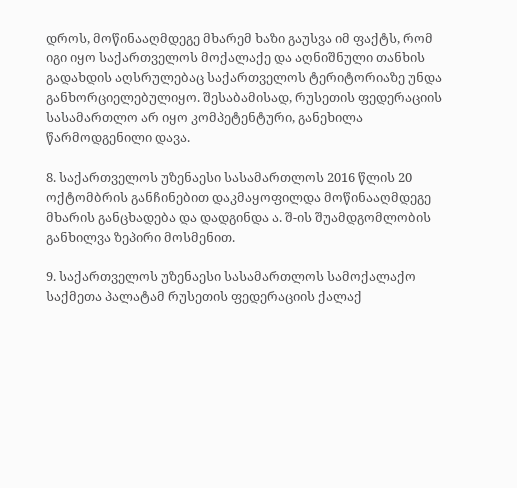დროს, მოწინააღმდეგე მხარემ ხაზი გაუსვა იმ ფაქტს, რომ იგი იყო საქართველოს მოქალაქე და აღნიშნული თანხის გადახდის აღსრულებაც საქართველოს ტერიტორიაზე უნდა განხორციელებულიყო. შესაბამისად, რუსეთის ფედერაციის სასამართლო არ იყო კომპეტენტური, განეხილა წარმოდგენილი დავა.

8. საქართველოს უზენაესი სასამართლოს 2016 წლის 20 ოქტომბრის განჩინებით დაკმაყოფილდა მოწინააღმდეგე მხარის განცხადება და დადგინდა ა. შ-ის შუამდგომლობის განხილვა ზეპირი მოსმენით.

9. საქართველოს უზენაესი სასამართლოს სამოქალაქო საქმეთა პალატამ რუსეთის ფედერაციის ქალაქ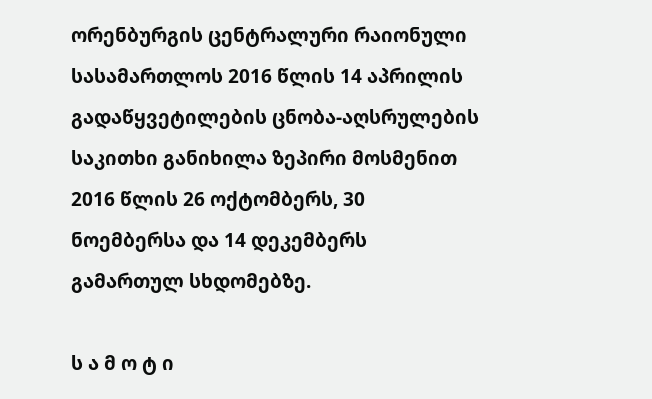ორენბურგის ცენტრალური რაიონული სასამართლოს 2016 წლის 14 აპრილის გადაწყვეტილების ცნობა-აღსრულების საკითხი განიხილა ზეპირი მოსმენით 2016 წლის 26 ოქტომბერს, 30 ნოემბერსა და 14 დეკემბერს გამართულ სხდომებზე.

ს ა მ ო ტ ი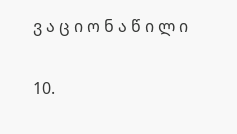ვ ა ც ი ო ნ ა წ ი ლ ი

10.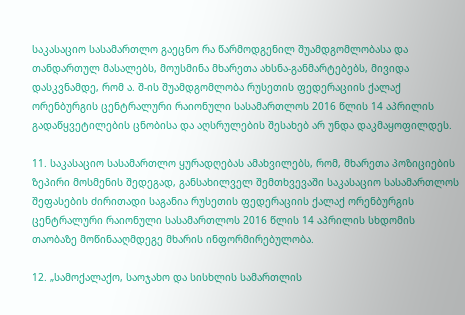საკასაციო სასამართლო გაეცნო რა წარმოდგენილ შუამდგომლობასა და თანდართულ მასალებს, მოუსმინა მხარეთა ახსნა-განმარტებებს, მივიდა დასკვნამდე, რომ ა. შ-ის შუამდგომლობა რუსეთის ფედერაციის ქალაქ ორენბურგის ცენტრალური რაიონული სასამართლოს 2016 წლის 14 აპრილის გადაწყვეტილების ცნობისა და აღსრულების შესახებ არ უნდა დაკმაყოფილდეს.

11. საკასაციო სასამართლო ყურადღებას ამახვილებს, რომ, მხარეთა პოზიციების ზეპირი მოსმენის შედეგად, განსახილველ შემთხვევაში საკასაციო სასამართლოს შეფასების ძირითადი საგანია რუსეთის ფედერაციის ქალაქ ორენბურგის ცენტრალური რაიონული სასამართლოს 2016 წლის 14 აპრილის სხდომის თაობაზე მოწინააღმდეგე მხარის ინფორმირებულობა.

12. „სამოქალაქო, საოჯახო და სისხლის სამართლის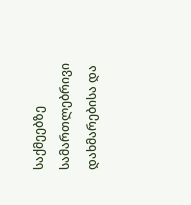საქმეებზე სამართლებრივი დახმარებისა და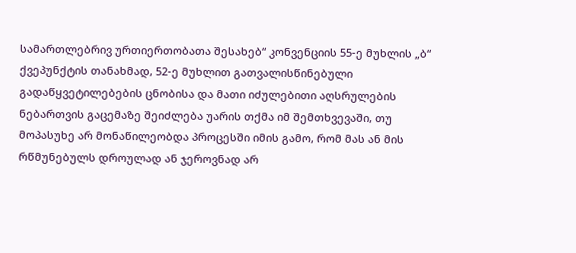სამართლებრივ ურთიერთობათა შესახებ“ კონვენციის 55-ე მუხლის „ბ“ ქვეპუნქტის თანახმად, 52-ე მუხლით გათვალისწინებული გადაწყვეტილებების ცნობისა და მათი იძულებითი აღსრულების ნებართვის გაცემაზე შეიძლება უარის თქმა იმ შემთხვევაში, თუ მოპასუხე არ მონაწილეობდა პროცესში იმის გამო, რომ მას ან მის რწმუნებულს დროულად ან ჯეროვნად არ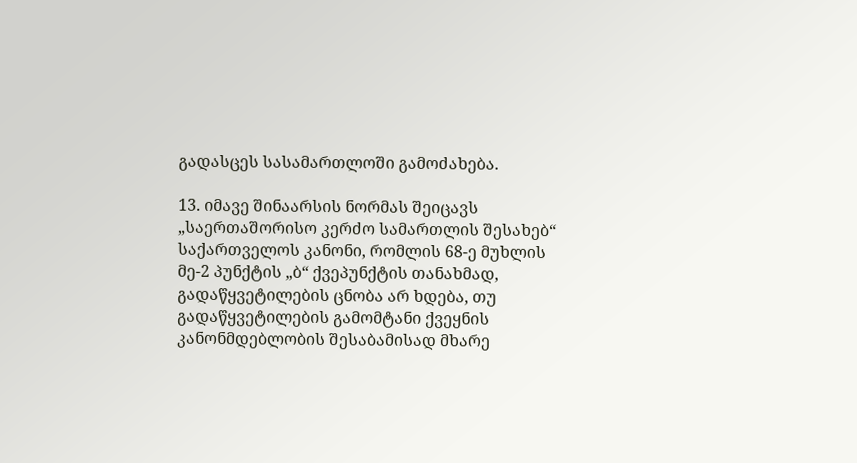გადასცეს სასამართლოში გამოძახება.

13. იმავე შინაარსის ნორმას შეიცავს „საერთაშორისო კერძო სამართლის შესახებ“ საქართველოს კანონი, რომლის 68-ე მუხლის მე-2 პუნქტის „ბ“ ქვეპუნქტის თანახმად, გადაწყვეტილების ცნობა არ ხდება, თუ გადაწყვეტილების გამომტანი ქვეყნის კანონმდებლობის შესაბამისად მხარე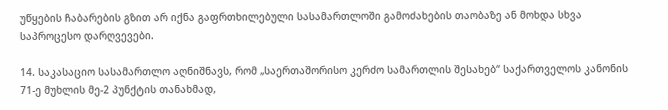უწყების ჩაბარების გზით არ იქნა გაფრთხილებული სასამართლოში გამოძახების თაობაზე ან მოხდა სხვა საპროცესო დარღვევები.

14. საკასაციო სასამართლო აღნიშნავს, რომ „საერთაშორისო კერძო სამართლის შესახებ“ საქართველოს კანონის 71-ე მუხლის მე-2 პუნქტის თანახმად,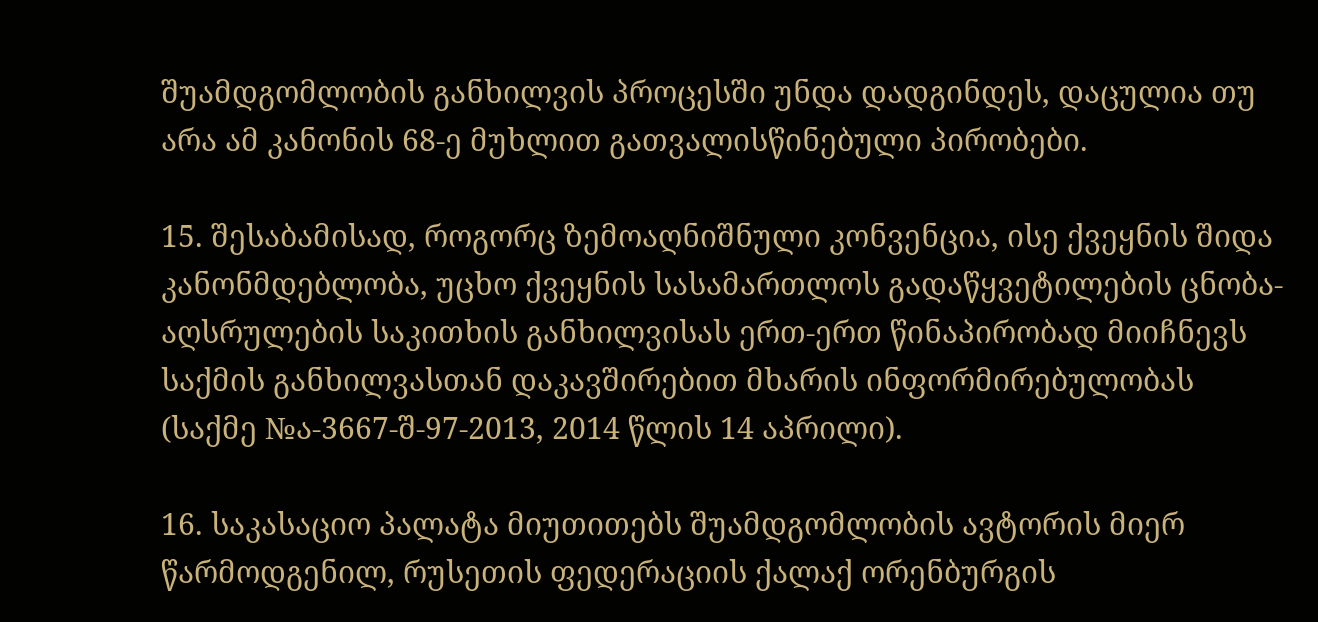შუამდგომლობის განხილვის პროცესში უნდა დადგინდეს, დაცულია თუ არა ამ კანონის 68-ე მუხლით გათვალისწინებული პირობები.

15. შესაბამისად, როგორც ზემოაღნიშნული კონვენცია, ისე ქვეყნის შიდა კანონმდებლობა, უცხო ქვეყნის სასამართლოს გადაწყვეტილების ცნობა-აღსრულების საკითხის განხილვისას ერთ-ერთ წინაპირობად მიიჩნევს საქმის განხილვასთან დაკავშირებით მხარის ინფორმირებულობას (საქმე №ა-3667-შ-97-2013, 2014 წლის 14 აპრილი).

16. საკასაციო პალატა მიუთითებს შუამდგომლობის ავტორის მიერ წარმოდგენილ, რუსეთის ფედერაციის ქალაქ ორენბურგის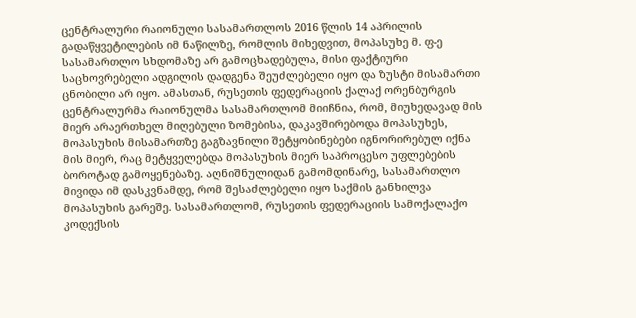ცენტრალური რაიონული სასამართლოს 2016 წლის 14 აპრილის გადაწყვეტილების იმ ნაწილზე, რომლის მიხედვით, მოპასუხე მ. ფ-ე სასამართლო სხდომაზე არ გამოცხადებულა, მისი ფაქტიური საცხოვრებელი ადგილის დადგენა შეუძლებელი იყო და ზუსტი მისამართი ცნობილი არ იყო. ამასთან, რუსეთის ფედერაციის ქალაქ ორენბურგის ცენტრალურმა რაიონულმა სასამართლომ მიიჩნია, რომ, მიუხედავად მის მიერ არაერთხელ მიღებული ზომებისა, დაკავშირებოდა მოპასუხეს, მოპასუხის მისამართზე გაგზავნილი შეტყობინებები იგნორირებულ იქნა მის მიერ, რაც მეტყველებდა მოპასუხის მიერ საპროცესო უფლებების ბოროტად გამოყენებაზე. აღნიშნულიდან გამომდინარე, სასამართლო მივიდა იმ დასკვნამდე, რომ შესაძლებელი იყო საქმის განხილვა მოპასუხის გარეშე. სასამართლომ, რუსეთის ფედერაციის სამოქალაქო კოდექსის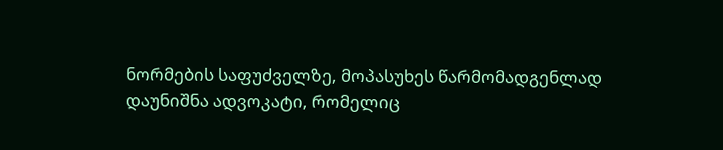ნორმების საფუძველზე, მოპასუხეს წარმომადგენლად დაუნიშნა ადვოკატი, რომელიც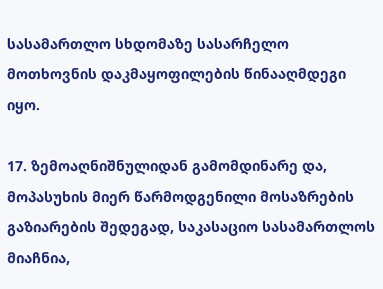სასამართლო სხდომაზე სასარჩელო მოთხოვნის დაკმაყოფილების წინააღმდეგი იყო.

17. ზემოაღნიშნულიდან გამომდინარე და, მოპასუხის მიერ წარმოდგენილი მოსაზრების გაზიარების შედეგად, საკასაციო სასამართლოს მიაჩნია,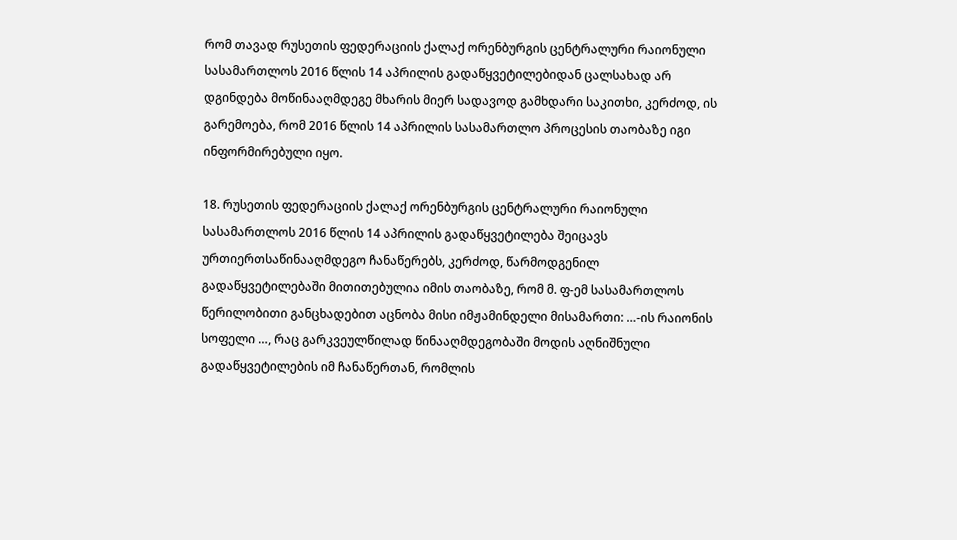რომ თავად რუსეთის ფედერაციის ქალაქ ორენბურგის ცენტრალური რაიონული სასამართლოს 2016 წლის 14 აპრილის გადაწყვეტილებიდან ცალსახად არ დგინდება მოწინააღმდეგე მხარის მიერ სადავოდ გამხდარი საკითხი, კერძოდ, ის გარემოება, რომ 2016 წლის 14 აპრილის სასამართლო პროცესის თაობაზე იგი ინფორმირებული იყო.

18. რუსეთის ფედერაციის ქალაქ ორენბურგის ცენტრალური რაიონული სასამართლოს 2016 წლის 14 აპრილის გადაწყვეტილება შეიცავს ურთიერთსაწინააღმდეგო ჩანაწერებს, კერძოდ, წარმოდგენილ გადაწყვეტილებაში მითითებულია იმის თაობაზე, რომ მ. ფ-ემ სასამართლოს წერილობითი განცხადებით აცნობა მისი იმჟამინდელი მისამართი: …-ის რაიონის სოფელი …, რაც გარკვეულწილად წინააღმდეგობაში მოდის აღნიშნული გადაწყვეტილების იმ ჩანაწერთან, რომლის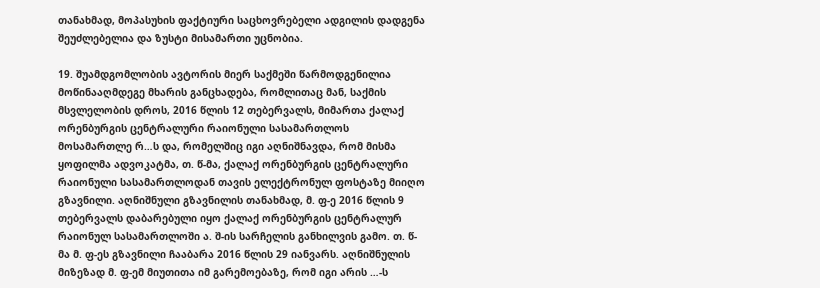თანახმად, მოპასუხის ფაქტიური საცხოვრებელი ადგილის დადგენა შეუძლებელია და ზუსტი მისამართი უცნობია.

19. შუამდგომლობის ავტორის მიერ საქმეში წარმოდგენილია მოწინააღმდეგე მხარის განცხადება, რომლითაც მან, საქმის მსვლელობის დროს, 2016 წლის 12 თებერვალს, მიმართა ქალაქ ორენბურგის ცენტრალური რაიონული სასამართლოს მოსამართლე რ…ს და, რომელშიც იგი აღნიშნავდა, რომ მისმა ყოფილმა ადვოკატმა, თ. წ-მა, ქალაქ ორენბურგის ცენტრალური რაიონული სასამართლოდან თავის ელექტრონულ ფოსტაზე მიიღო გზავნილი. აღნიშნული გზავნილის თანახმად, მ. ფ-ე 2016 წლის 9 თებერვალს დაბარებული იყო ქალაქ ორენბურგის ცენტრალურ რაიონულ სასამართლოში ა. შ-ის სარჩელის განხილვის გამო. თ. წ-მა მ. ფ-ეს გზავნილი ჩააბარა 2016 წლის 29 იანვარს. აღნიშნულის მიზეზად მ. ფ-ემ მიუთითა იმ გარემოებაზე, რომ იგი არის …-ს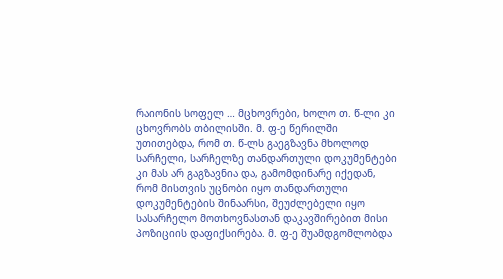რაიონის სოფელ … მცხოვრები, ხოლო თ. წ-ლი კი ცხოვრობს თბილისში. მ. ფ-ე წერილში უთითებდა, რომ თ. წ-ლს გაეგზავნა მხოლოდ სარჩელი, სარჩელზე თანდართული დოკუმენტები კი მას არ გაგზავნია და, გამომდინარე იქედან, რომ მისთვის უცნობი იყო თანდართული დოკუმენტების შინაარსი, შეუძლებელი იყო სასარჩელო მოთხოვნასთან დაკავშირებით მისი პოზიციის დაფიქსირება. მ. ფ-ე შუამდგომლობდა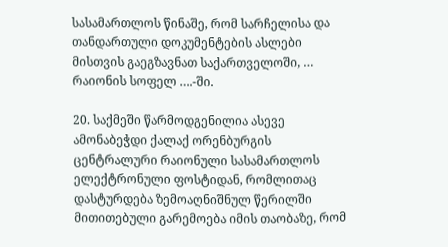სასამართლოს წინაშე, რომ სარჩელისა და თანდართული დოკუმენტების ასლები მისთვის გაეგზავნათ საქართველოში, … რაიონის სოფელ ….-ში.

20. საქმეში წარმოდგენილია ასევე ამონაბეჭდი ქალაქ ორენბურგის ცენტრალური რაიონული სასამართლოს ელექტრონული ფოსტიდან, რომლითაც დასტურდება ზემოაღნიშნულ წერილში მითითებული გარემოება იმის თაობაზე, რომ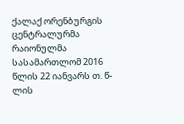ქალაქ ორენბურგის ცენტრალურმა რაიონულმა სასამართლომ 2016 წლის 22 იანვარს თ. წ-ლის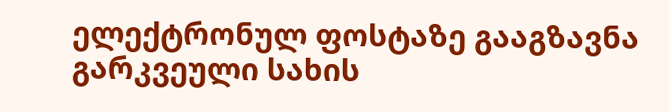ელექტრონულ ფოსტაზე გააგზავნა გარკვეული სახის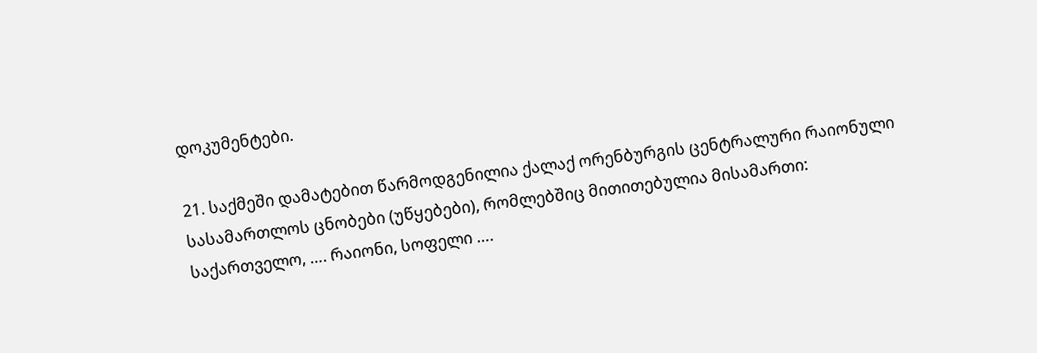დოკუმენტები.

21. საქმეში დამატებით წარმოდგენილია ქალაქ ორენბურგის ცენტრალური რაიონული სასამართლოს ცნობები (უწყებები), რომლებშიც მითითებულია მისამართი: საქართველო, …. რაიონი, სოფელი ….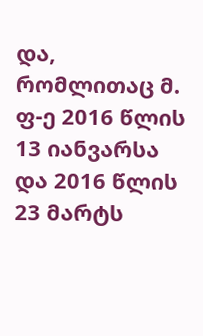და, რომლითაც მ. ფ-ე 2016 წლის 13 იანვარსა და 2016 წლის 23 მარტს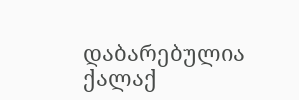დაბარებულია ქალაქ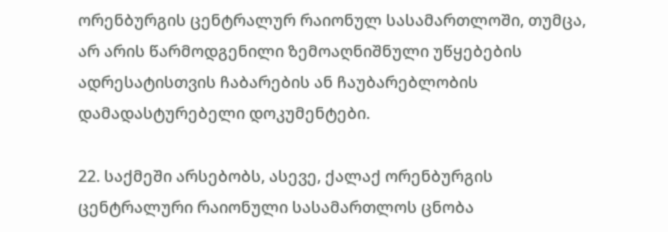ორენბურგის ცენტრალურ რაიონულ სასამართლოში, თუმცა, არ არის წარმოდგენილი ზემოაღნიშნული უწყებების ადრესატისთვის ჩაბარების ან ჩაუბარებლობის დამადასტურებელი დოკუმენტები.

22. საქმეში არსებობს, ასევე, ქალაქ ორენბურგის ცენტრალური რაიონული სასამართლოს ცნობა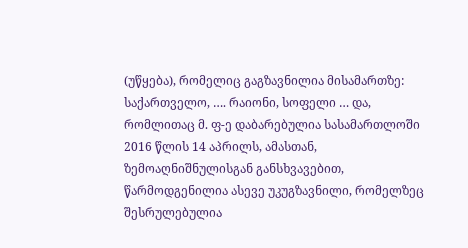(უწყება), რომელიც გაგზავნილია მისამართზე: საქართველო, …. რაიონი, სოფელი … და, რომლითაც მ. ფ-ე დაბარებულია სასამართლოში 2016 წლის 14 აპრილს, ამასთან, ზემოაღნიშნულისგან განსხვავებით, წარმოდგენილია ასევე უკუგზავნილი, რომელზეც შესრულებულია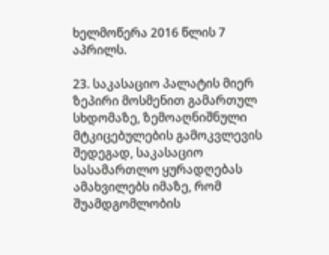ხელმოწერა 2016 წლის 7 აპრილს.

23. საკასაციო პალატის მიერ ზეპირი მოსმენით გამართულ სხდომაზე, ზემოაღნიშნული მტკიცებულების გამოკვლევის შედეგად, საკასაციო სასამართლო ყურადღებას ამახვილებს იმაზე, რომ შუამდგომლობის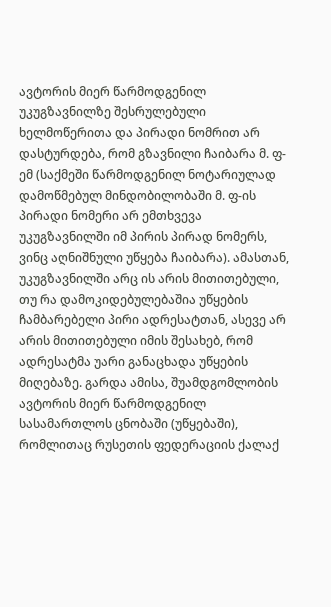ავტორის მიერ წარმოდგენილ უკუგზავნილზე შესრულებული ხელმოწერითა და პირადი ნომრით არ დასტურდება, რომ გზავნილი ჩაიბარა მ. ფ-ემ (საქმეში წარმოდგენილ ნოტარიულად დამოწმებულ მინდობილობაში მ. ფ-ის პირადი ნომერი არ ემთხვევა უკუგზავნილში იმ პირის პირად ნომერს, ვინც აღნიშნული უწყება ჩაიბარა). ამასთან, უკუგზავნილში არც ის არის მითითებული, თუ რა დამოკიდებულებაშია უწყების ჩამბარებელი პირი ადრესატთან, ასევე არ არის მითითებული იმის შესახებ, რომ ადრესატმა უარი განაცხადა უწყების მიღებაზე. გარდა ამისა, შუამდგომლობის ავტორის მიერ წარმოდგენილ სასამართლოს ცნობაში (უწყებაში), რომლითაც რუსეთის ფედერაციის ქალაქ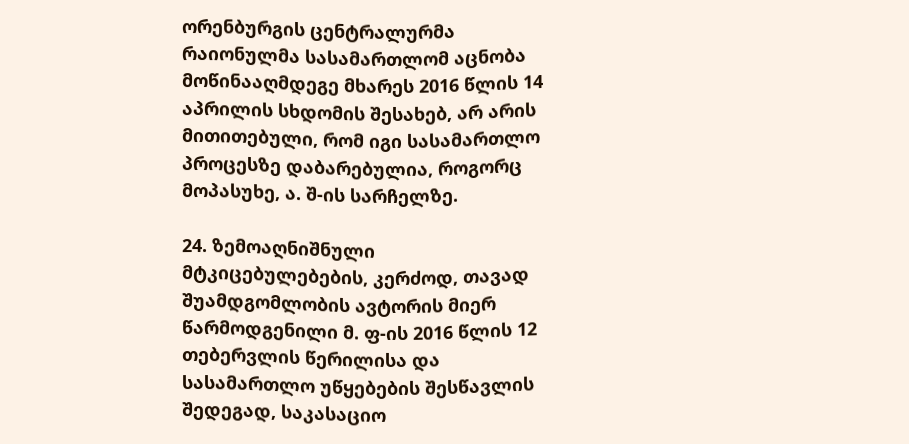ორენბურგის ცენტრალურმა რაიონულმა სასამართლომ აცნობა მოწინააღმდეგე მხარეს 2016 წლის 14 აპრილის სხდომის შესახებ, არ არის მითითებული, რომ იგი სასამართლო პროცესზე დაბარებულია, როგორც მოპასუხე, ა. შ-ის სარჩელზე.

24. ზემოაღნიშნული მტკიცებულებების, კერძოდ, თავად შუამდგომლობის ავტორის მიერ წარმოდგენილი მ. ფ-ის 2016 წლის 12 თებერვლის წერილისა და სასამართლო უწყებების შესწავლის შედეგად, საკასაციო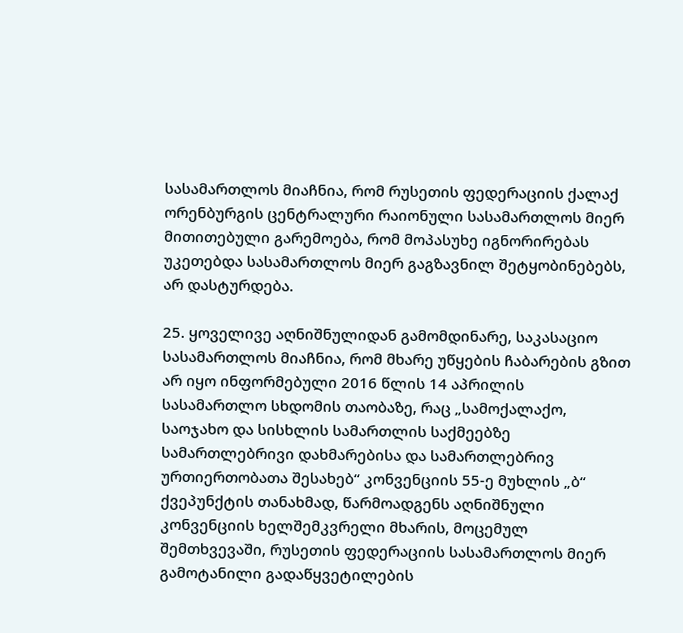სასამართლოს მიაჩნია, რომ რუსეთის ფედერაციის ქალაქ ორენბურგის ცენტრალური რაიონული სასამართლოს მიერ მითითებული გარემოება, რომ მოპასუხე იგნორირებას უკეთებდა სასამართლოს მიერ გაგზავნილ შეტყობინებებს, არ დასტურდება.

25. ყოველივე აღნიშნულიდან გამომდინარე, საკასაციო სასამართლოს მიაჩნია, რომ მხარე უწყების ჩაბარების გზით არ იყო ინფორმებული 2016 წლის 14 აპრილის სასამართლო სხდომის თაობაზე, რაც „სამოქალაქო, საოჯახო და სისხლის სამართლის საქმეებზე სამართლებრივი დახმარებისა და სამართლებრივ ურთიერთობათა შესახებ“ კონვენციის 55-ე მუხლის „ბ“ ქვეპუნქტის თანახმად, წარმოადგენს აღნიშნული კონვენციის ხელშემკვრელი მხარის, მოცემულ შემთხვევაში, რუსეთის ფედერაციის სასამართლოს მიერ გამოტანილი გადაწყვეტილების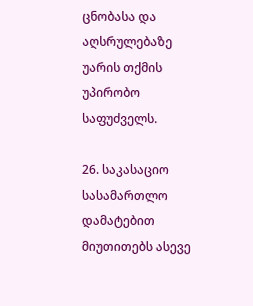ცნობასა და აღსრულებაზე უარის თქმის უპირობო საფუძველს.

26. საკასაციო სასამართლო დამატებით მიუთითებს ასევე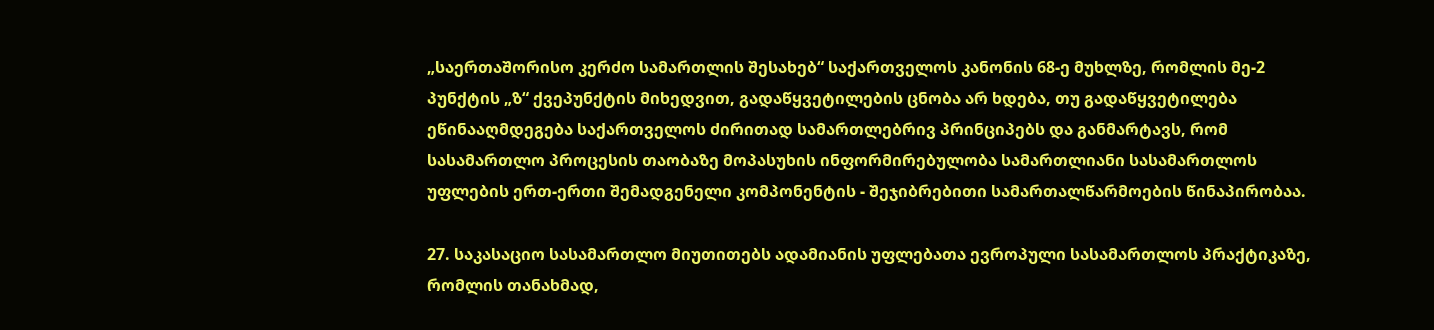„საერთაშორისო კერძო სამართლის შესახებ“ საქართველოს კანონის 68-ე მუხლზე, რომლის მე-2 პუნქტის „ზ“ ქვეპუნქტის მიხედვით, გადაწყვეტილების ცნობა არ ხდება, თუ გადაწყვეტილება ეწინააღმდეგება საქართველოს ძირითად სამართლებრივ პრინციპებს და განმარტავს, რომ სასამართლო პროცესის თაობაზე მოპასუხის ინფორმირებულობა სამართლიანი სასამართლოს უფლების ერთ-ერთი შემადგენელი კომპონენტის - შეჯიბრებითი სამართალწარმოების წინაპირობაა.

27. საკასაციო სასამართლო მიუთითებს ადამიანის უფლებათა ევროპული სასამართლოს პრაქტიკაზე, რომლის თანახმად,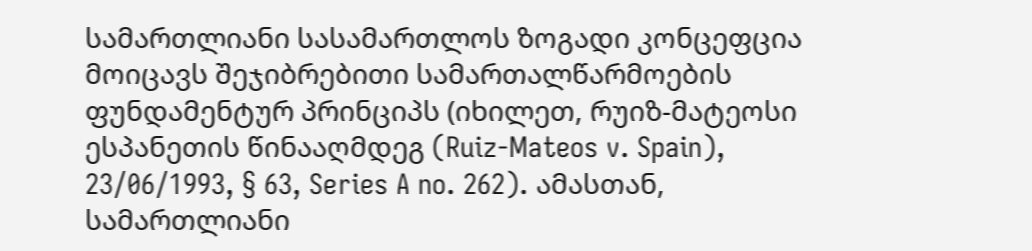სამართლიანი სასამართლოს ზოგადი კონცეფცია მოიცავს შეჯიბრებითი სამართალწარმოების ფუნდამენტურ პრინციპს (იხილეთ, რუიზ-მატეოსი ესპანეთის წინააღმდეგ (Ruiz-Mateos v. Spain), 23/06/1993, § 63, Series A no. 262). ამასთან, სამართლიანი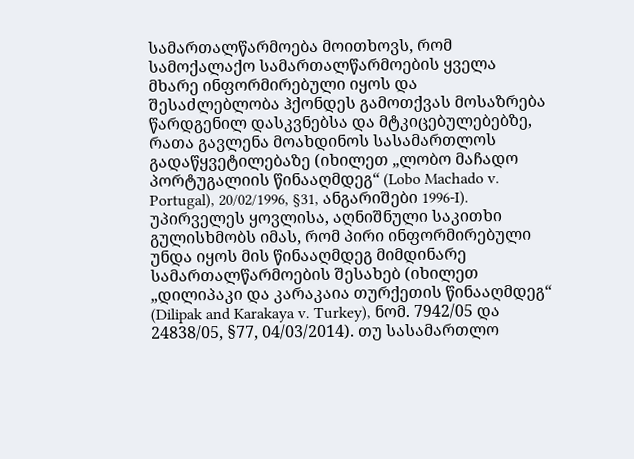სამართალწარმოება მოითხოვს, რომ სამოქალაქო სამართალწარმოების ყველა მხარე ინფორმირებული იყოს და შესაძლებლობა ჰქონდეს გამოთქვას მოსაზრება წარდგენილ დასკვნებსა და მტკიცებულებებზე, რათა გავლენა მოახდინოს სასამართლოს გადაწყვეტილებაზე (იხილეთ „ლობო მაჩადო პორტუგალიის წინააღმდეგ“ (Lobo Machado v. Portugal), 20/02/1996, §31, ანგარიშები 1996-I). უპირველეს ყოვლისა, აღნიშნული საკითხი გულისხმობს იმას, რომ პირი ინფორმირებული უნდა იყოს მის წინააღმდეგ მიმდინარე სამართალწარმოების შესახებ (იხილეთ „დილიპაკი და კარაკაია თურქეთის წინააღმდეგ“ (Dilipak and Karakaya v. Turkey), ნომ. 7942/05 და 24838/05, §77, 04/03/2014). თუ სასამართლო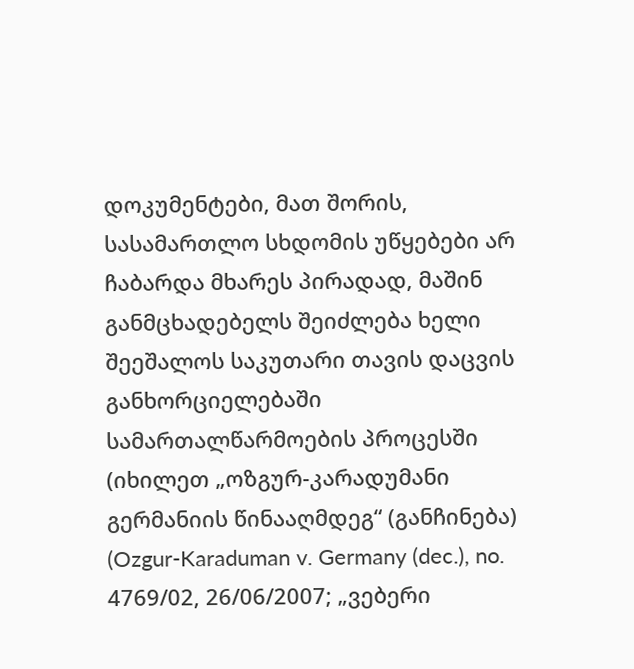დოკუმენტები, მათ შორის, სასამართლო სხდომის უწყებები არ ჩაბარდა მხარეს პირადად, მაშინ განმცხადებელს შეიძლება ხელი შეეშალოს საკუთარი თავის დაცვის განხორციელებაში სამართალწარმოების პროცესში (იხილეთ „ოზგურ-კარადუმანი გერმანიის წინააღმდეგ“ (განჩინება) (Ozgur-Karaduman v. Germany (dec.), no. 4769/02, 26/06/2007; „ვებერი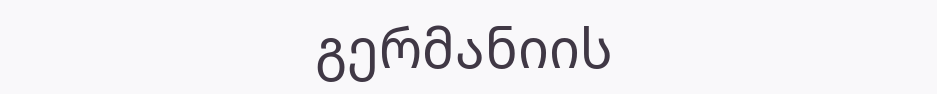გერმანიის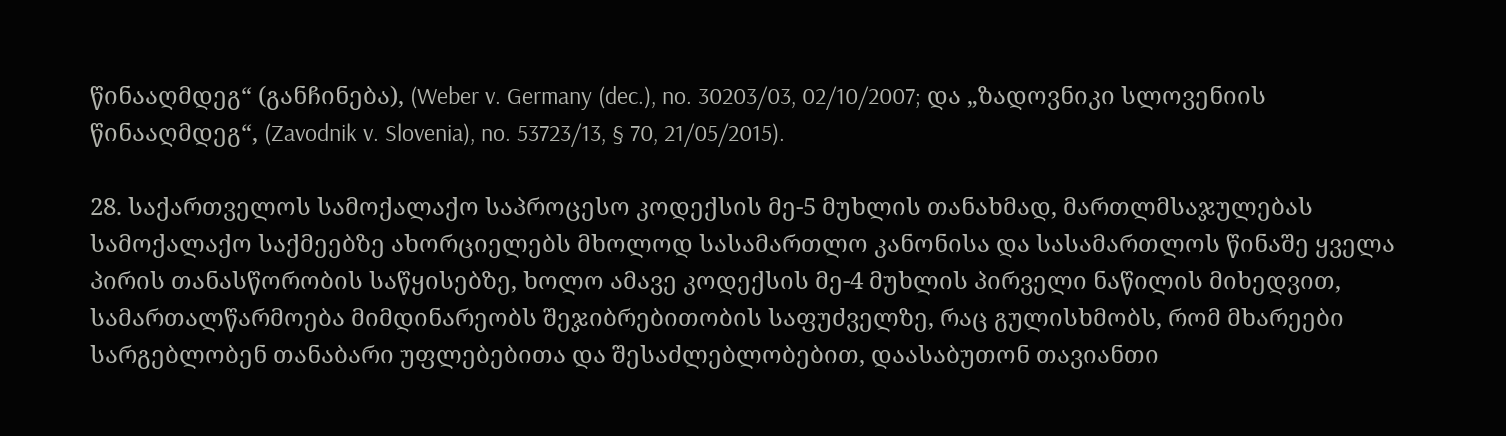წინააღმდეგ“ (განჩინება), (Weber v. Germany (dec.), no. 30203/03, 02/10/2007; და „ზადოვნიკი სლოვენიის წინააღმდეგ“, (Zavodnik v. Slovenia), no. 53723/13, § 70, 21/05/2015).

28. საქართველოს სამოქალაქო საპროცესო კოდექსის მე-5 მუხლის თანახმად, მართლმსაჯულებას სამოქალაქო საქმეებზე ახორციელებს მხოლოდ სასამართლო კანონისა და სასამართლოს წინაშე ყველა პირის თანასწორობის საწყისებზე, ხოლო ამავე კოდექსის მე-4 მუხლის პირველი ნაწილის მიხედვით, სამართალწარმოება მიმდინარეობს შეჯიბრებითობის საფუძველზე, რაც გულისხმობს, რომ მხარეები სარგებლობენ თანაბარი უფლებებითა და შესაძლებლობებით, დაასაბუთონ თავიანთი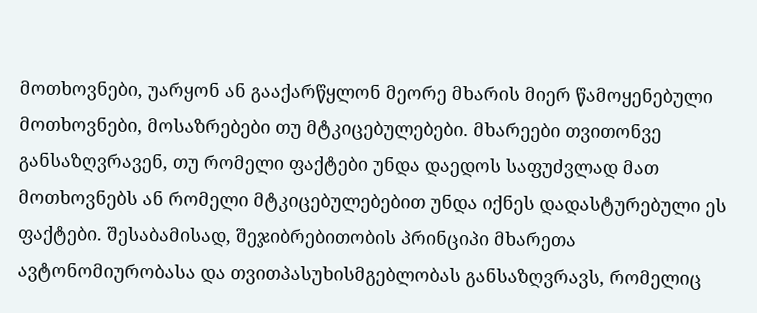მოთხოვნები, უარყონ ან გააქარწყლონ მეორე მხარის მიერ წამოყენებული მოთხოვნები, მოსაზრებები თუ მტკიცებულებები. მხარეები თვითონვე განსაზღვრავენ, თუ რომელი ფაქტები უნდა დაედოს საფუძვლად მათ მოთხოვნებს ან რომელი მტკიცებულებებით უნდა იქნეს დადასტურებული ეს ფაქტები. შესაბამისად, შეჯიბრებითობის პრინციპი მხარეთა ავტონომიურობასა და თვითპასუხისმგებლობას განსაზღვრავს, რომელიც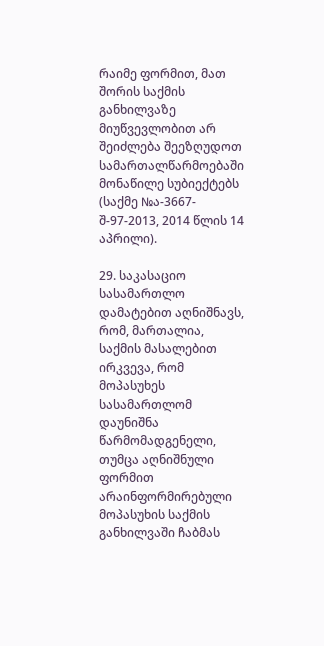რაიმე ფორმით, მათ შორის საქმის განხილვაზე მიუწვევლობით არ შეიძლება შეეზღუდოთ სამართალწარმოებაში მონაწილე სუბიექტებს (საქმე №ა-3667-შ-97-2013, 2014 წლის 14 აპრილი).

29. საკასაციო სასამართლო დამატებით აღნიშნავს, რომ, მართალია, საქმის მასალებით ირკვევა, რომ მოპასუხეს სასამართლომ დაუნიშნა წარმომადგენელი, თუმცა აღნიშნული ფორმით არაინფორმირებული მოპასუხის საქმის განხილვაში ჩაბმას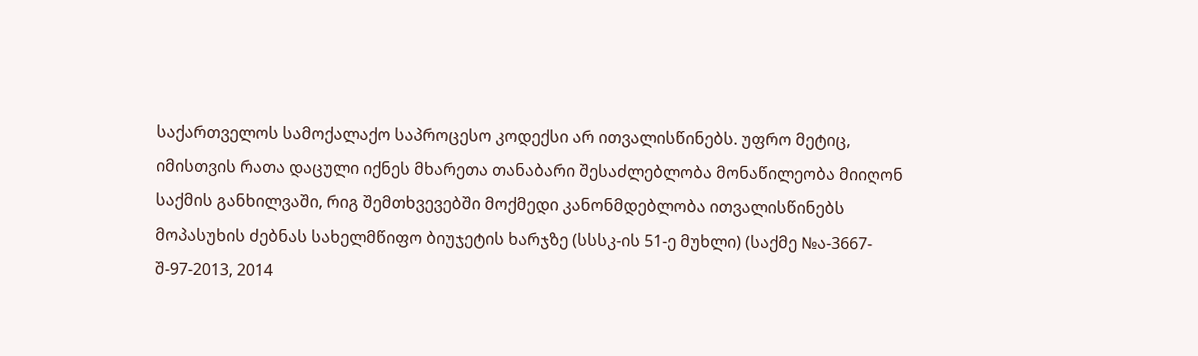საქართველოს სამოქალაქო საპროცესო კოდექსი არ ითვალისწინებს. უფრო მეტიც, იმისთვის რათა დაცული იქნეს მხარეთა თანაბარი შესაძლებლობა მონაწილეობა მიიღონ საქმის განხილვაში, რიგ შემთხვევებში მოქმედი კანონმდებლობა ითვალისწინებს მოპასუხის ძებნას სახელმწიფო ბიუჯეტის ხარჯზე (სსსკ-ის 51-ე მუხლი) (საქმე №ა-3667-შ-97-2013, 2014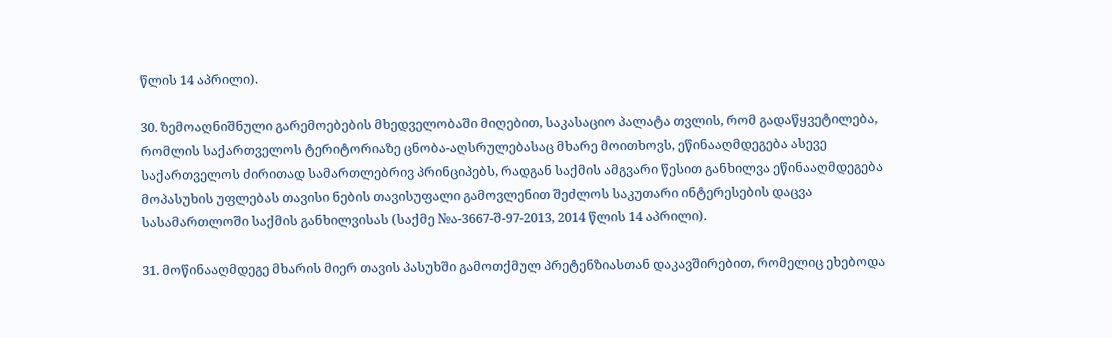წლის 14 აპრილი).

30. ზემოაღნიშნული გარემოებების მხედველობაში მიღებით, საკასაციო პალატა თვლის, რომ გადაწყვეტილება, რომლის საქართველოს ტერიტორიაზე ცნობა-აღსრულებასაც მხარე მოითხოვს, ეწინააღმდეგება ასევე საქართველოს ძირითად სამართლებრივ პრინციპებს, რადგან საქმის ამგვარი წესით განხილვა ეწინააღმდეგება მოპასუხის უფლებას თავისი ნების თავისუფალი გამოვლენით შეძლოს საკუთარი ინტერესების დაცვა სასამართლოში საქმის განხილვისას (საქმე №ა-3667-შ-97-2013, 2014 წლის 14 აპრილი).

31. მოწინააღმდეგე მხარის მიერ თავის პასუხში გამოთქმულ პრეტენზიასთან დაკავშირებით, რომელიც ეხებოდა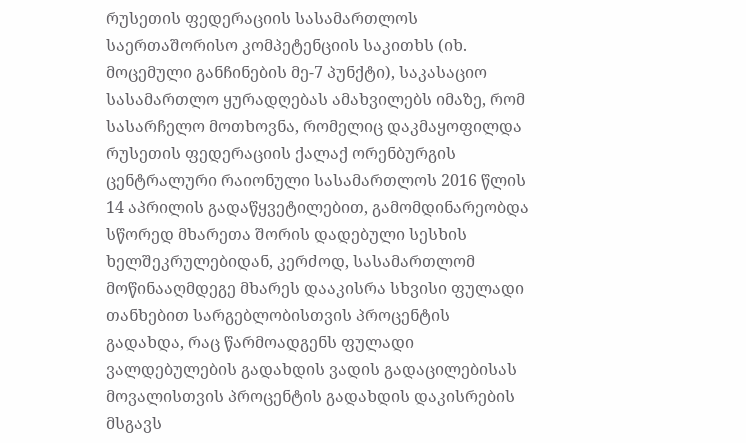რუსეთის ფედერაციის სასამართლოს საერთაშორისო კომპეტენციის საკითხს (იხ. მოცემული განჩინების მე-7 პუნქტი), საკასაციო სასამართლო ყურადღებას ამახვილებს იმაზე, რომ სასარჩელო მოთხოვნა, რომელიც დაკმაყოფილდა რუსეთის ფედერაციის ქალაქ ორენბურგის ცენტრალური რაიონული სასამართლოს 2016 წლის 14 აპრილის გადაწყვეტილებით, გამომდინარეობდა სწორედ მხარეთა შორის დადებული სესხის ხელშეკრულებიდან, კერძოდ, სასამართლომ მოწინააღმდეგე მხარეს დააკისრა სხვისი ფულადი თანხებით სარგებლობისთვის პროცენტის გადახდა, რაც წარმოადგენს ფულადი ვალდებულების გადახდის ვადის გადაცილებისას მოვალისთვის პროცენტის გადახდის დაკისრების მსგავს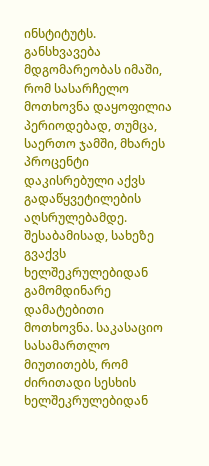ინსტიტუტს. განსხვავება მდგომარეობას იმაში, რომ სასარჩელო მოთხოვნა დაყოფილია პერიოდებად, თუმცა, საერთო ჯამში, მხარეს პროცენტი დაკისრებული აქვს გადაწყვეტილების აღსრულებამდე. შესაბამისად, სახეზე გვაქვს ხელშეკრულებიდან გამომდინარე დამატებითი მოთხოვნა. საკასაციო სასამართლო მიუთითებს, რომ ძირითადი სესხის ხელშეკრულებიდან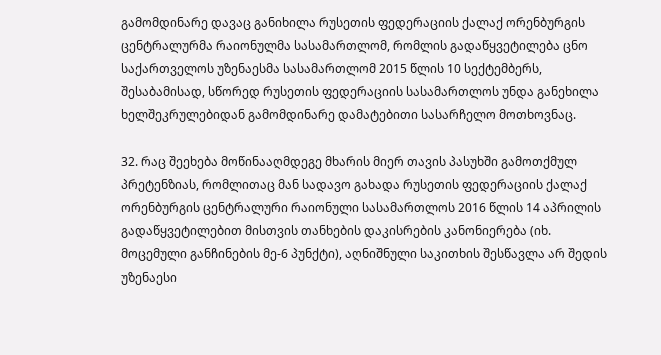გამომდინარე დავაც განიხილა რუსეთის ფედერაციის ქალაქ ორენბურგის ცენტრალურმა რაიონულმა სასამართლომ, რომლის გადაწყვეტილება ცნო საქართველოს უზენაესმა სასამართლომ 2015 წლის 10 სექტემბერს, შესაბამისად, სწორედ რუსეთის ფედერაციის სასამართლოს უნდა განეხილა ხელშეკრულებიდან გამომდინარე დამატებითი სასარჩელო მოთხოვნაც.

32. რაც შეეხება მოწინააღმდეგე მხარის მიერ თავის პასუხში გამოთქმულ პრეტენზიას, რომლითაც მან სადავო გახადა რუსეთის ფედერაციის ქალაქ ორენბურგის ცენტრალური რაიონული სასამართლოს 2016 წლის 14 აპრილის გადაწყვეტილებით მისთვის თანხების დაკისრების კანონიერება (იხ. მოცემული განჩინების მე-6 პუნქტი), აღნიშნული საკითხის შესწავლა არ შედის უზენაესი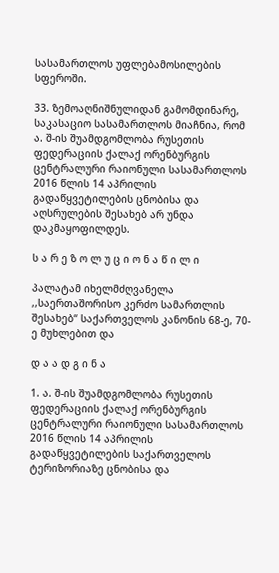სასამართლოს უფლებამოსილების სფეროში.

33. ზემოაღნიშნულიდან გამომდინარე, საკასაციო სასამართლოს მიაჩნია, რომ ა. შ-ის შუამდგომლობა რუსეთის ფედერაციის ქალაქ ორენბურგის ცენტრალური რაიონული სასამართლოს 2016 წლის 14 აპრილის გადაწყვეტილების ცნობისა და აღსრულების შესახებ არ უნდა დაკმაყოფილდეს.

ს ა რ ე ზ ო ლ უ ც ი ო ნ ა წ ი ლ ი

პალატამ იხელმძღვანელა ,,საერთაშორისო კერძო სამართლის შესახებ“ საქართველოს კანონის 68-ე, 70-ე მუხლებით და

დ ა ა დ გ ი ნ ა

1. ა. შ-ის შუამდგომლობა რუსეთის ფედერაციის ქალაქ ორენბურგის ცენტრალური რაიონული სასამართლოს 2016 წლის 14 აპრილის გადაწყვეტილების საქართველოს ტერიზორიაზე ცნობისა და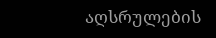აღსრულების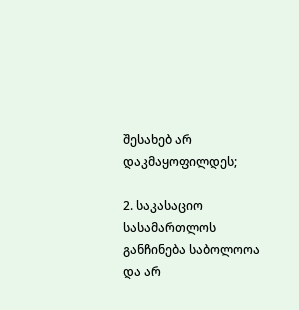შესახებ არ დაკმაყოფილდეს;

2. საკასაციო სასამართლოს განჩინება საბოლოოა და არ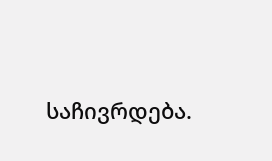საჩივრდება.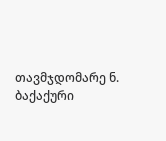თავმჯდომარე ნ. ბაქაქური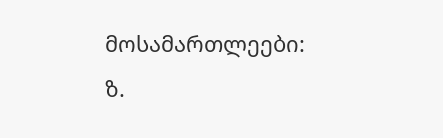მოსამართლეები: ზ.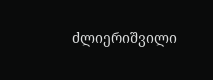ძლიერიშვილი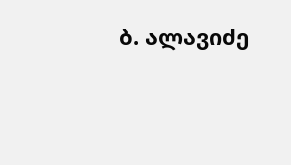ბ. ალავიძე